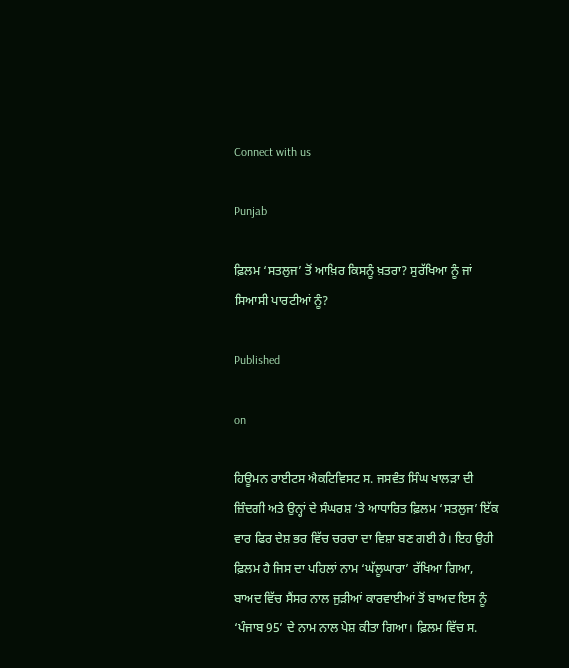Connect with us

Punjab

ਫ਼ਿਲਮ ‘ਸਤਲੁਜ’ ਤੋਂ ਆਖ਼ਿਰ ਕਿਸਨੂੰ ਖ਼ਤਰਾ? ਸੁਰੱਖਿਆ ਨੂੰ ਜਾਂ ਸਿਆਸੀ ਪਾਰਟੀਆਂ ਨੂੰ?

Published

on

ਹਿਊਮਨ ਰਾਈਟਸ ਐਕਟਿਵਿਸਟ ਸ. ਜਸਵੰਤ ਸਿੰਘ ਖਾਲੜਾ ਦੀ ਜ਼ਿੰਦਗੀ ਅਤੇ ਉਨ੍ਹਾਂ ਦੇ ਸੰਘਰਸ਼ ‘ਤੇ ਆਧਾਰਿਤ ਫ਼ਿਲਮ ‘ਸਤਲੁਜ’ ਇੱਕ ਵਾਰ ਫਿਰ ਦੇਸ਼ ਭਰ ਵਿੱਚ ਚਰਚਾ ਦਾ ਵਿਸ਼ਾ ਬਣ ਗਈ ਹੈ। ਇਹ ਉਹੀ ਫ਼ਿਲਮ ਹੈ ਜਿਸ ਦਾ ਪਹਿਲਾਂ ਨਾਮ ‘ਘੱਲੂਘਾਰਾ’ ਰੱਖਿਆ ਗਿਆ, ਬਾਅਦ ਵਿੱਚ ਸੈਂਸਰ ਨਾਲ ਜੁੜੀਆਂ ਕਾਰਵਾਈਆਂ ਤੋਂ ਬਾਅਦ ਇਸ ਨੂੰ ‘ਪੰਜਾਬ 95’ ਦੇ ਨਾਮ ਨਾਲ ਪੇਸ਼ ਕੀਤਾ ਗਿਆ। ਫ਼ਿਲਮ ਵਿੱਚ ਸ.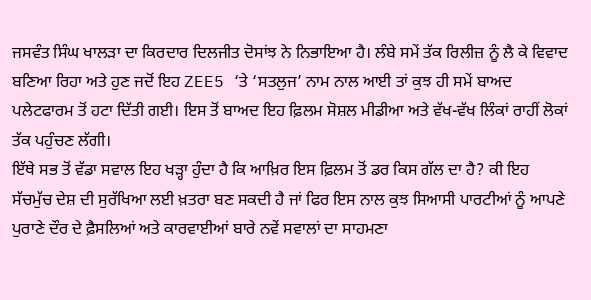ਜਸਵੰਤ ਸਿੰਘ ਖਾਲੜਾ ਦਾ ਕਿਰਦਾਰ ਦਿਲਜੀਤ ਦੋਸਾਂਝ ਨੇ ਨਿਭਾਇਆ ਹੈ। ਲੰਬੇ ਸਮੇਂ ਤੱਕ ਰਿਲੀਜ਼ ਨੂੰ ਲੈ ਕੇ ਵਿਵਾਦ ਬਣਿਆ ਰਿਹਾ ਅਤੇ ਹੁਣ ਜਦੋਂ ਇਹ ZEE5 ‘ਤੇ ‘ਸਤਲੁਜ’ ਨਾਮ ਨਾਲ ਆਈ ਤਾਂ ਕੁਝ ਹੀ ਸਮੇਂ ਬਾਅਦ ਪਲੇਟਫਾਰਮ ਤੋਂ ਹਟਾ ਦਿੱਤੀ ਗਈ। ਇਸ ਤੋਂ ਬਾਅਦ ਇਹ ਫ਼ਿਲਮ ਸੋਸ਼ਲ ਮੀਡੀਆ ਅਤੇ ਵੱਖ-ਵੱਖ ਲਿੰਕਾਂ ਰਾਹੀਂ ਲੋਕਾਂ ਤੱਕ ਪਹੁੰਚਣ ਲੱਗੀ।
ਇੱਥੇ ਸਭ ਤੋਂ ਵੱਡਾ ਸਵਾਲ ਇਹ ਖੜ੍ਹਾ ਹੁੰਦਾ ਹੈ ਕਿ ਆਖ਼ਿਰ ਇਸ ਫ਼ਿਲਮ ਤੋਂ ਡਰ ਕਿਸ ਗੱਲ ਦਾ ਹੈ? ਕੀ ਇਹ ਸੱਚਮੁੱਚ ਦੇਸ਼ ਦੀ ਸੁਰੱਖਿਆ ਲਈ ਖ਼ਤਰਾ ਬਣ ਸਕਦੀ ਹੈ ਜਾਂ ਫਿਰ ਇਸ ਨਾਲ ਕੁਝ ਸਿਆਸੀ ਪਾਰਟੀਆਂ ਨੂੰ ਆਪਣੇ ਪੁਰਾਣੇ ਦੌਰ ਦੇ ਫ਼ੈਸਲਿਆਂ ਅਤੇ ਕਾਰਵਾਈਆਂ ਬਾਰੇ ਨਵੇਂ ਸਵਾਲਾਂ ਦਾ ਸਾਹਮਣਾ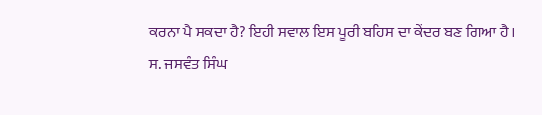ਕਰਨਾ ਪੈ ਸਕਦਾ ਹੈ? ਇਹੀ ਸਵਾਲ ਇਸ ਪੂਰੀ ਬਹਿਸ ਦਾ ਕੇਂਦਰ ਬਣ ਗਿਆ ਹੈ।
ਸ. ਜਸਵੰਤ ਸਿੰਘ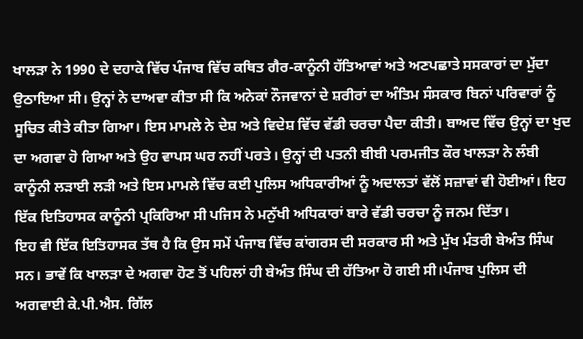ਖਾਲੜਾ ਨੇ 1990 ਦੇ ਦਹਾਕੇ ਵਿੱਚ ਪੰਜਾਬ ਵਿੱਚ ਕਥਿਤ ਗੈਰ-ਕਾਨੂੰਨੀ ਹੱਤਿਆਵਾਂ ਅਤੇ ਅਣਪਛਾਤੇ ਸਸਕਾਰਾਂ ਦਾ ਮੁੱਦਾ ਉਠਾਇਆ ਸੀ। ਉਨ੍ਹਾਂ ਨੇ ਦਾਅਵਾ ਕੀਤਾ ਸੀ ਕਿ ਅਨੇਕਾਂ ਨੌਜਵਾਨਾਂ ਦੇ ਸ਼ਰੀਰਾਂ ਦਾ ਅੰਤਿਮ ਸੰਸਕਾਰ ਬਿਨਾਂ ਪਰਿਵਾਰਾਂ ਨੂੰ ਸੂਚਿਤ ਕੀਤੇ ਕੀਤਾ ਗਿਆ। ਇਸ ਮਾਮਲੇ ਨੇ ਦੇਸ਼ ਅਤੇ ਵਿਦੇਸ਼ ਵਿੱਚ ਵੱਡੀ ਚਰਚਾ ਪੈਦਾ ਕੀਤੀ। ਬਾਅਦ ਵਿੱਚ ਉਨ੍ਹਾਂ ਦਾ ਖੁਦ ਦਾ ਅਗਵਾ ਹੋ ਗਿਆ ਅਤੇ ਉਹ ਵਾਪਸ ਘਰ ਨਹੀਂ ਪਰਤੇ। ਉਨ੍ਹਾਂ ਦੀ ਪਤਨੀ ਬੀਬੀ ਪਰਮਜੀਤ ਕੌਰ ਖਾਲੜਾ ਨੇ ਲੰਬੀ ਕਾਨੂੰਨੀ ਲੜਾਈ ਲੜੀ ਅਤੇ ਇਸ ਮਾਮਲੇ ਵਿੱਚ ਕਈ ਪੁਲਿਸ ਅਧਿਕਾਰੀਆਂ ਨੂੰ ਅਦਾਲਤਾਂ ਵੱਲੋਂ ਸਜ਼ਾਵਾਂ ਵੀ ਹੋਈਆਂ। ਇਹ ਇੱਕ ਇਤਿਹਾਸਕ ਕਾਨੂੰਨੀ ਪ੍ਰਕਿਰਿਆ ਸੀ ਪਜਿਸ ਨੇ ਮਨੁੱਖੀ ਅਧਿਕਾਰਾਂ ਬਾਰੇ ਵੱਡੀ ਚਰਚਾ ਨੂੰ ਜਨਮ ਦਿੱਤਾ।
ਇਹ ਵੀ ਇੱਕ ਇਤਿਹਾਸਕ ਤੱਥ ਹੈ ਕਿ ਉਸ ਸਮੇਂ ਪੰਜਾਬ ਵਿੱਚ ਕਾਂਗਰਸ ਦੀ ਸਰਕਾਰ ਸੀ ਅਤੇ ਮੁੱਖ ਮੰਤਰੀ ਬੇਅੰਤ ਸਿੰਘ ਸਨ। ਭਾਵੇਂ ਕਿ ਖਾਲੜਾ ਦੇ ਅਗਵਾ ਹੋਣ ਤੋਂ ਪਹਿਲਾਂ ਹੀ ਬੇਅੰਤ ਸਿੰਘ ਦੀ ਹੱਤਿਆ ਹੋ ਗਈ ਸੀ।ਪੰਜਾਬ ਪੁਲਿਸ ਦੀ ਅਗਵਾਈ ਕੇ.ਪੀ.ਐਸ. ਗਿੱਲ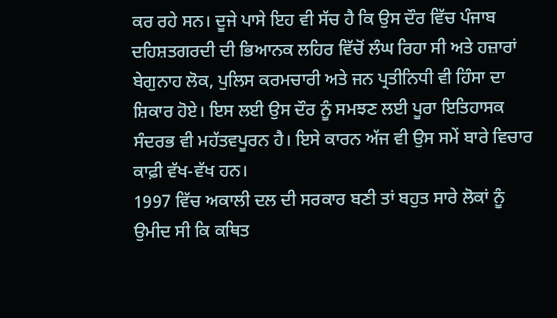ਕਰ ਰਹੇ ਸਨ। ਦੂਜੇ ਪਾਸੇ ਇਹ ਵੀ ਸੱਚ ਹੈ ਕਿ ਉਸ ਦੌਰ ਵਿੱਚ ਪੰਜਾਬ ਦਹਿਸ਼ਤਗਰਦੀ ਦੀ ਭਿਆਨਕ ਲਹਿਰ ਵਿੱਚੋਂ ਲੰਘ ਰਿਹਾ ਸੀ ਅਤੇ ਹਜ਼ਾਰਾਂ ਬੇਗੁਨਾਹ ਲੋਕ, ਪੁਲਿਸ ਕਰਮਚਾਰੀ ਅਤੇ ਜਨ ਪ੍ਰਤੀਨਿਧੀ ਵੀ ਹਿੰਸਾ ਦਾ ਸ਼ਿਕਾਰ ਹੋਏ। ਇਸ ਲਈ ਉਸ ਦੌਰ ਨੂੰ ਸਮਝਣ ਲਈ ਪੂਰਾ ਇਤਿਹਾਸਕ ਸੰਦਰਭ ਵੀ ਮਹੱਤਵਪੂਰਨ ਹੈ। ਇਸੇ ਕਾਰਨ ਅੱਜ ਵੀ ਉਸ ਸਮੇਂ ਬਾਰੇ ਵਿਚਾਰ ਕਾਫ਼ੀ ਵੱਖ-ਵੱਖ ਹਨ।
1997 ਵਿੱਚ ਅਕਾਲੀ ਦਲ ਦੀ ਸਰਕਾਰ ਬਣੀ ਤਾਂ ਬਹੁਤ ਸਾਰੇ ਲੋਕਾਂ ਨੂੰ ਉਮੀਦ ਸੀ ਕਿ ਕਥਿਤ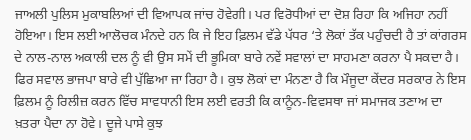ਜਾਅਲੀ ਪੁਲਿਸ ਮੁਕਾਬਲਿਆਂ ਦੀ ਵਿਆਪਕ ਜਾਂਚ ਹੋਵੇਗੀ। ਪਰ ਵਿਰੋਧੀਆਂ ਦਾ ਦੋਸ਼ ਰਿਹਾ ਕਿ ਅਜਿਹਾ ਨਹੀਂ ਹੋਇਆ। ਇਸ ਲਈ ਆਲੋਚਕ ਮੰਨਦੇ ਹਨ ਕਿ ਜੇ ਇਹ ਫ਼ਿਲਮ ਵੱਡੇ ਪੱਧਰ ‘ਤੇ ਲੋਕਾਂ ਤੱਕ ਪਹੁੰਚਦੀ ਹੈ ਤਾਂ ਕਾਂਗਰਸ ਦੇ ਨਾਲ-ਨਾਲ ਅਕਾਲੀ ਦਲ ਨੂੰ ਵੀ ਉਸ ਸਮੇਂ ਦੀ ਭੂਮਿਕਾ ਬਾਰੇ ਨਵੇਂ ਸਵਾਲਾਂ ਦਾ ਸਾਹਮਣਾ ਕਰਨਾ ਪੈ ਸਕਦਾ ਹੈ।
ਫਿਰ ਸਵਾਲ ਭਾਜਪਾ ਬਾਰੇ ਵੀ ਪੁੱਛਿਆ ਜਾ ਰਿਹਾ ਹੈ। ਕੁਝ ਲੋਕਾਂ ਦਾ ਮੰਨਣਾ ਹੈ ਕਿ ਮੌਜੂਦਾ ਕੇਂਦਰ ਸਰਕਾਰ ਨੇ ਇਸ ਫ਼ਿਲਮ ਨੂੰ ਰਿਲੀਜ਼ ਕਰਨ ਵਿੱਚ ਸਾਵਧਾਨੀ ਇਸ ਲਈ ਵਰਤੀ ਕਿ ਕਾਨੂੰਨ-ਵਿਵਸਥਾ ਜਾਂ ਸਮਾਜਕ ਤਣਾਅ ਦਾ ਖ਼ਤਰਾ ਪੈਦਾ ਨਾ ਹੋਵੇ। ਦੂਜੇ ਪਾਸੇ ਕੁਝ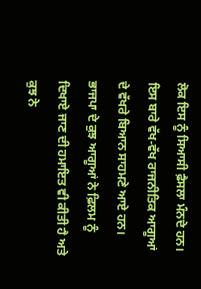ਲੋਕ ਇਸ ਨੂੰ ਸਿਆਸੀ ਫ਼ੈਸਲਾ ਮੰਨਦੇ ਹਨ। ਇਸ ਬਾਰੇ ਵੱਖ-ਵੱਖ ਰਾਜਨੀਤਿਕ ਆਗੂਆਂ ਦੇ ਵੱਖਰੇ ਬਿਆਨ ਸਾਹਮਣੇ ਆਏ ਹਨ। ਭਾਜਪਾ ਦੇ ਕੁਝ ਆਗੂਆਂ ਨੇ ਫ਼ਿਲਮ ਨੂੰ ਦਿਖਾਏ ਜਾਣ ਦੀ ਹਮਾਇਤ ਵੀ ਕੀਤੀ ਹੈ ਅਤੇ ਕੁਝ ਨੇ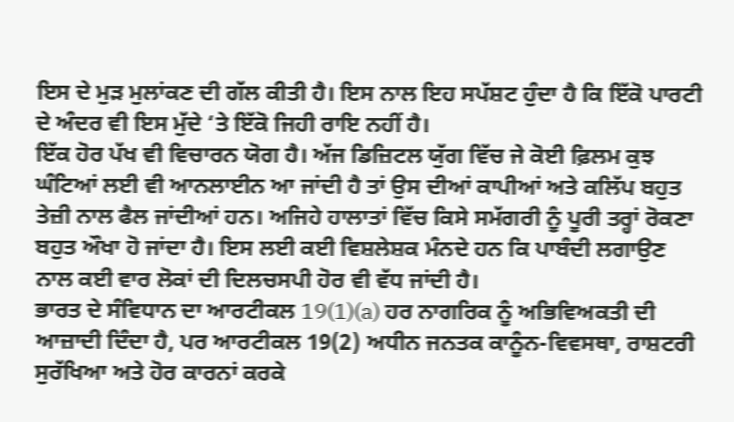ਇਸ ਦੇ ਮੁੜ ਮੁਲਾਂਕਣ ਦੀ ਗੱਲ ਕੀਤੀ ਹੈ। ਇਸ ਨਾਲ ਇਹ ਸਪੱਸ਼ਟ ਹੁੰਦਾ ਹੈ ਕਿ ਇੱਕੋ ਪਾਰਟੀ ਦੇ ਅੰਦਰ ਵੀ ਇਸ ਮੁੱਦੇ ‘ਤੇ ਇੱਕੋ ਜਿਹੀ ਰਾਇ ਨਹੀਂ ਹੈ।
ਇੱਕ ਹੋਰ ਪੱਖ ਵੀ ਵਿਚਾਰਨ ਯੋਗ ਹੈ। ਅੱਜ ਡਿਜ਼ਿਟਲ ਯੁੱਗ ਵਿੱਚ ਜੇ ਕੋਈ ਫ਼ਿਲਮ ਕੁਝ ਘੰਟਿਆਂ ਲਈ ਵੀ ਆਨਲਾਈਨ ਆ ਜਾਂਦੀ ਹੈ ਤਾਂ ਉਸ ਦੀਆਂ ਕਾਪੀਆਂ ਅਤੇ ਕਲਿੱਪ ਬਹੁਤ ਤੇਜ਼ੀ ਨਾਲ ਫੈਲ ਜਾਂਦੀਆਂ ਹਨ। ਅਜਿਹੇ ਹਾਲਾਤਾਂ ਵਿੱਚ ਕਿਸੇ ਸਮੱਗਰੀ ਨੂੰ ਪੂਰੀ ਤਰ੍ਹਾਂ ਰੋਕਣਾ ਬਹੁਤ ਔਖਾ ਹੋ ਜਾਂਦਾ ਹੈ। ਇਸ ਲਈ ਕਈ ਵਿਸ਼ਲੇਸ਼ਕ ਮੰਨਦੇ ਹਨ ਕਿ ਪਾਬੰਦੀ ਲਗਾਉਣ ਨਾਲ ਕਈ ਵਾਰ ਲੋਕਾਂ ਦੀ ਦਿਲਚਸਪੀ ਹੋਰ ਵੀ ਵੱਧ ਜਾਂਦੀ ਹੈ।
ਭਾਰਤ ਦੇ ਸੰਵਿਧਾਨ ਦਾ ਆਰਟੀਕਲ 19(1)(a) ਹਰ ਨਾਗਰਿਕ ਨੂੰ ਅਭਿਵਿਅਕਤੀ ਦੀ ਆਜ਼ਾਦੀ ਦਿੰਦਾ ਹੈ, ਪਰ ਆਰਟੀਕਲ 19(2) ਅਧੀਨ ਜਨਤਕ ਕਾਨੂੰਨ-ਵਿਵਸਥਾ, ਰਾਸ਼ਟਰੀ ਸੁਰੱਖਿਆ ਅਤੇ ਹੋਰ ਕਾਰਨਾਂ ਕਰਕੇ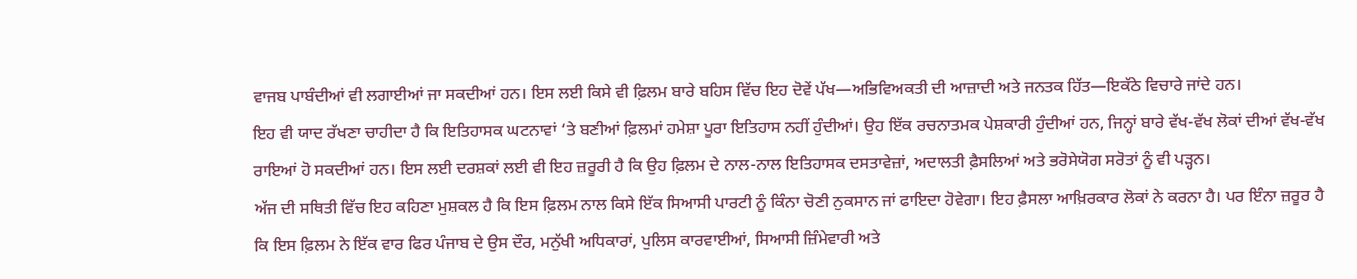ਵਾਜਬ ਪਾਬੰਦੀਆਂ ਵੀ ਲਗਾਈਆਂ ਜਾ ਸਕਦੀਆਂ ਹਨ। ਇਸ ਲਈ ਕਿਸੇ ਵੀ ਫ਼ਿਲਮ ਬਾਰੇ ਬਹਿਸ ਵਿੱਚ ਇਹ ਦੋਵੇਂ ਪੱਖ—ਅਭਿਵਿਅਕਤੀ ਦੀ ਆਜ਼ਾਦੀ ਅਤੇ ਜਨਤਕ ਹਿੱਤ—ਇਕੱਠੇ ਵਿਚਾਰੇ ਜਾਂਦੇ ਹਨ।
ਇਹ ਵੀ ਯਾਦ ਰੱਖਣਾ ਚਾਹੀਦਾ ਹੈ ਕਿ ਇਤਿਹਾਸਕ ਘਟਨਾਵਾਂ ‘ਤੇ ਬਣੀਆਂ ਫ਼ਿਲਮਾਂ ਹਮੇਸ਼ਾ ਪੂਰਾ ਇਤਿਹਾਸ ਨਹੀਂ ਹੁੰਦੀਆਂ। ਉਹ ਇੱਕ ਰਚਨਾਤਮਕ ਪੇਸ਼ਕਾਰੀ ਹੁੰਦੀਆਂ ਹਨ, ਜਿਨ੍ਹਾਂ ਬਾਰੇ ਵੱਖ-ਵੱਖ ਲੋਕਾਂ ਦੀਆਂ ਵੱਖ-ਵੱਖ ਰਾਇਆਂ ਹੋ ਸਕਦੀਆਂ ਹਨ। ਇਸ ਲਈ ਦਰਸ਼ਕਾਂ ਲਈ ਵੀ ਇਹ ਜ਼ਰੂਰੀ ਹੈ ਕਿ ਉਹ ਫ਼ਿਲਮ ਦੇ ਨਾਲ-ਨਾਲ ਇਤਿਹਾਸਕ ਦਸਤਾਵੇਜ਼ਾਂ, ਅਦਾਲਤੀ ਫ਼ੈਸਲਿਆਂ ਅਤੇ ਭਰੋਸੇਯੋਗ ਸਰੋਤਾਂ ਨੂੰ ਵੀ ਪੜ੍ਹਨ।
ਅੱਜ ਦੀ ਸਥਿਤੀ ਵਿੱਚ ਇਹ ਕਹਿਣਾ ਮੁਸ਼ਕਲ ਹੈ ਕਿ ਇਸ ਫ਼ਿਲਮ ਨਾਲ ਕਿਸੇ ਇੱਕ ਸਿਆਸੀ ਪਾਰਟੀ ਨੂੰ ਕਿੰਨਾ ਚੋਣੀ ਨੁਕਸਾਨ ਜਾਂ ਫਾਇਦਾ ਹੋਵੇਗਾ। ਇਹ ਫ਼ੈਸਲਾ ਆਖ਼ਿਰਕਾਰ ਲੋਕਾਂ ਨੇ ਕਰਨਾ ਹੈ। ਪਰ ਇੰਨਾ ਜ਼ਰੂਰ ਹੈ ਕਿ ਇਸ ਫ਼ਿਲਮ ਨੇ ਇੱਕ ਵਾਰ ਫਿਰ ਪੰਜਾਬ ਦੇ ਉਸ ਦੌਰ, ਮਨੁੱਖੀ ਅਧਿਕਾਰਾਂ, ਪੁਲਿਸ ਕਾਰਵਾਈਆਂ, ਸਿਆਸੀ ਜ਼ਿੰਮੇਵਾਰੀ ਅਤੇ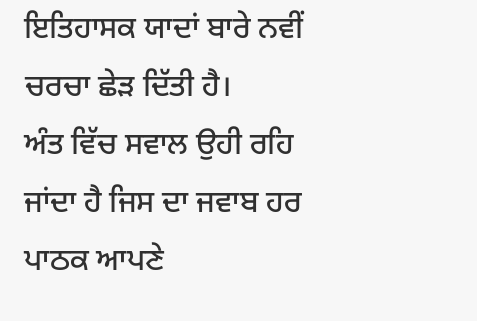ਇਤਿਹਾਸਕ ਯਾਦਾਂ ਬਾਰੇ ਨਵੀਂ ਚਰਚਾ ਛੇੜ ਦਿੱਤੀ ਹੈ।
ਅੰਤ ਵਿੱਚ ਸਵਾਲ ਉਹੀ ਰਹਿ ਜਾਂਦਾ ਹੈ ਜਿਸ ਦਾ ਜਵਾਬ ਹਰ ਪਾਠਕ ਆਪਣੇ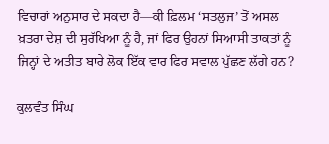ਵਿਚਾਰਾਂ ਅਨੁਸਾਰ ਦੇ ਸਕਦਾ ਹੈ—ਕੀ ਫ਼ਿਲਮ ‘ਸਤਲੁਜ’ ਤੋਂ ਅਸਲ ਖ਼ਤਰਾ ਦੇਸ਼ ਦੀ ਸੁਰੱਖਿਆ ਨੂੰ ਹੈ, ਜਾਂ ਫਿਰ ਉਹਨਾਂ ਸਿਆਸੀ ਤਾਕਤਾਂ ਨੂੰ ਜਿਨ੍ਹਾਂ ਦੇ ਅਤੀਤ ਬਾਰੇ ਲੋਕ ਇੱਕ ਵਾਰ ਫਿਰ ਸਵਾਲ ਪੁੱਛਣ ਲੱਗੇ ਹਨ?

ਕੁਲਵੰਤ ਸਿੰਘ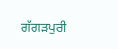ਗੱਗੜਪੁਰੀ